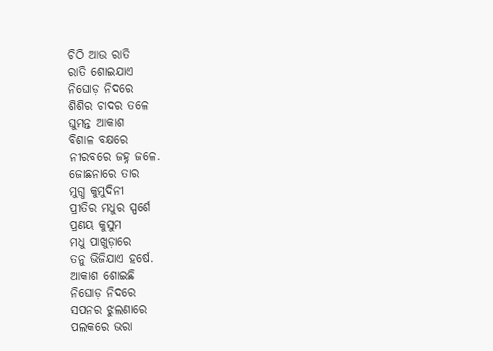ଚିଠି ଆଉ ରାତି
ରାତି ଶୋଇଯାଏ
ନିଘୋଡ଼ ନିଦରେ
ଶିଶିର ଚାଦର ତଳେ
ଘୁମନ୍ତ ଆକାଶ
ବିଶାଳ ବକ୍ଷରେ
ନୀରବରେ ଜହ୍ନ ଜଳେ.
ଜୋଛନାରେ ତାର
ମୁଗ୍ଧ କୁମୁଦିନୀ
ପ୍ରୀତିର ମଧୁର ସ୍ପର୍ଶେ
ପ୍ରଣୟ କୁସୁମ
ମଧୁ ପାଖୁଡ଼ାରେ
ତନୁ ଭିଜିଯାଏ ହର୍ଷେ.
ଆକାଶ ଶୋଇଛି
ନିଘୋଡ଼ ନିଦରେ
ସପନର ଝୁଲଣାରେ
ପଲକରେ ଭରା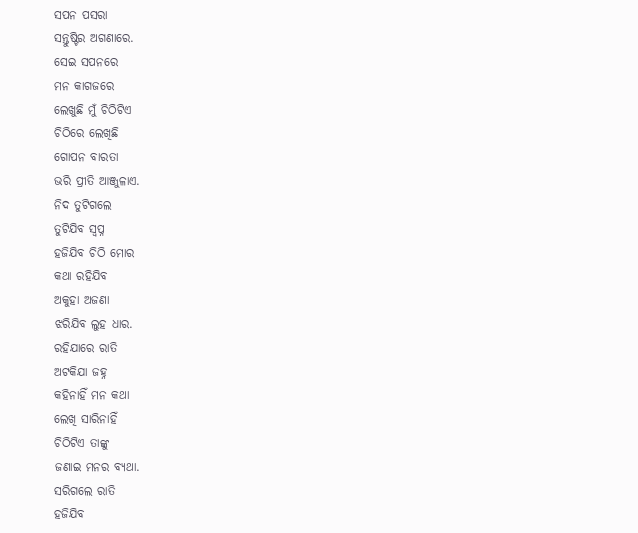ସପନ ପସରା
ସନ୍ତୁଷ୍ଟିର ଅଗଣାରେ.
ସେଇ ସପନରେ
ମନ କାଗଜରେ
ଲେଖୁଛି ମୁଁ ଚିଠିଟିଏ
ଚିଠିରେ ଲେଖିଛି
ଗୋପନ ବାରତା
ଭରି ପ୍ରୀତି ଆଞ୍ଜୁଳାଏ.
ନିଦ ତୁଟିଗଲେ
ତୁଟିଯିବ ସ୍ବପ୍ନ
ହଜିଯିବ ଚିଠି ମୋର
କଥା ରହିଯିବ
ଅକୁହା ଅଜଣା
ଝରିଯିବ ଲୁହ ଧାର.
ରହିଯାରେ ରାତି
ଅଟକିଯା ଜହ୍ନ
କହିନାହିଁ ମନ କଥା
ଲେଖି ସାରିନାହିଁ
ଚିଠିଟିଏ ତାଙ୍କୁ
ଜଣାଇ ମନର ବ୍ୟଥା.
ସରିଗଲେ ରାତି
ହଜିଯିବ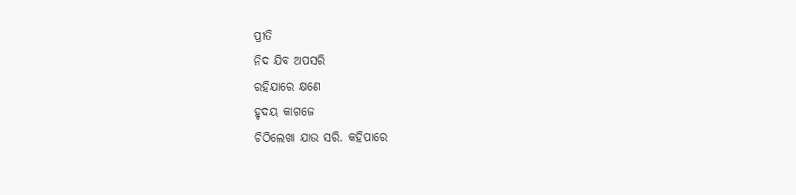ପ୍ରୀତି
ନିଦ ଯିବ ଅପସରି
ରହିଯାରେ କ୍ଷଣେ
ହୃଦୟ କାଗଜେ
ଚିଠିଲେଖା ଯାଉ ସରି. କହିପାରେ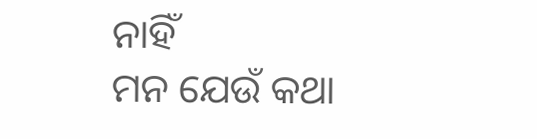ନାହିଁ
ମନ ଯେଉଁ କଥା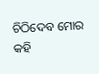ଚିଠିଦେବ ମୋର କହି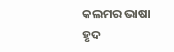କଲମର ଭାଷା
ହୃଦ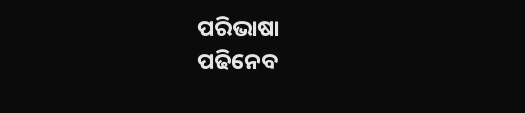ପରିଭାଷା
ପଢିନେବ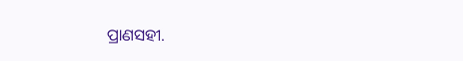ପ୍ରାଣସହୀ.